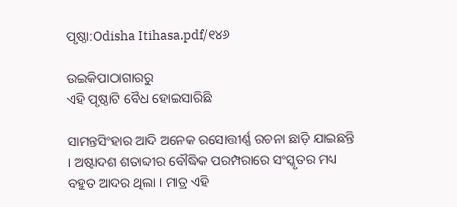ପୃଷ୍ଠା:Odisha Itihasa.pdf/୧୪୬

ଉଇକିପାଠାଗାର‌ରୁ
ଏହି ପୃଷ୍ଠାଟି ବୈଧ ହୋଇସାରିଛି

ସାମନ୍ତସିଂହାର ଆଦି ଅନେକ ରସୋତ୍ତୀର୍ଣ୍ଣ ରଚନା ଛାଡ଼ି ଯାଇଛନ୍ତି । ଅଷ୍ଟାଦଶ ଶତାବ୍ଦୀର ବୌଦ୍ଧିକ ପରମ୍ପରାରେ ସଂସ୍କୃତର ମଧ୍ୟ ବହୁତ ଆଦର ଥିଲା । ମାତ୍ର ଏହି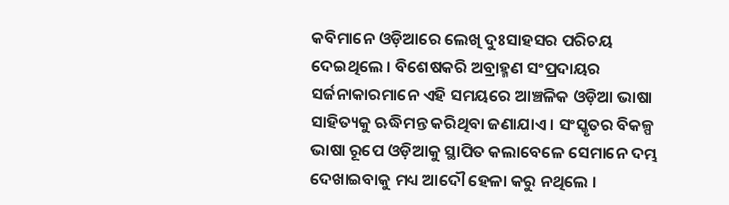କବିମାନେ ଓଡ଼ିଆରେ ଲେଖି ଦୁଃସାହସର ପରିଚୟ ଦେଇଥିଲେ । ବିଶେଷକରି ଅବ୍ରାହ୍ମଣ ସଂପ୍ରଦାୟର ସର୍ଜନାକାରମାନେ ଏହି ସମୟରେ ଆଞ୍ଚଳିକ ଓଡ଼ିଆ ଭାଷା ସାହିତ୍ୟକୁ ଋଦ୍ଧିମନ୍ତ କରିଥିବା ଜଣାଯାଏ । ସଂସ୍କୃତର ବିକଳ୍ପ ଭାଷା ରୂପେ ଓଡ଼ିଆକୁ ସ୍ଥାପିତ କଲାବେଳେ ସେମାନେ ଦମ୍ଭ ଦେଖାଇବାକୁ ମଧ୍ୟ ଆଦୌ ହେଳା କରୁ ନଥିଲେ ।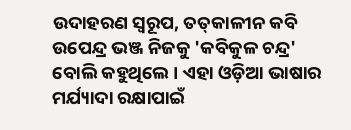ଉଦାହରଣ ସ୍ୱରୂପ, ତତ୍‍କାଳୀନ କବି ଉପେନ୍ଦ୍ର ଭଞ୍ଜ ନିଜକୁ 'କବିକୁଳ ଚନ୍ଦ୍ର' ବୋଲି କହୁଥିଲେ । ଏହା ଓଡ଼ିଆ ଭାଷାର ମର୍ଯ୍ୟାଦା ରକ୍ଷାପାଇଁ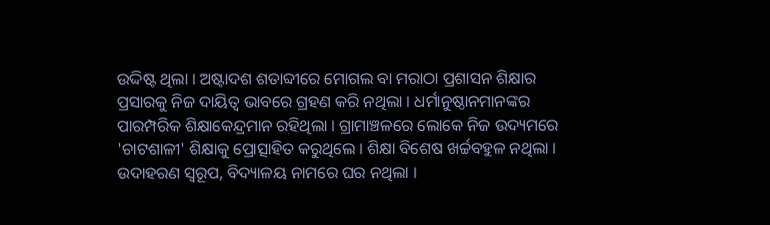ଉଦ୍ଦିଷ୍ଟ ଥିଲା । ଅଷ୍ଟାଦଶ ଶତାବ୍ଦୀରେ ମୋଗଲ ବା ମରାଠା ପ୍ରଶାସନ ଶିକ୍ଷାର ପ୍ରସାରକୁ ନିଜ ଦାୟିତ୍ୱ ଭାବରେ ଗ୍ରହଣ କରି ନଥିଲା । ଧର୍ମାନୁଷ୍ଠାନମାନଙ୍କର ପାରମ୍ପରିକ ଶିକ୍ଷାକେନ୍ଦ୍ରମାନ ରହିଥିଲା । ଗ୍ରାମାଞ୍ଚଳରେ ଲୋକେ ନିଜ ଉଦ୍ୟମରେ 'ଚାଟଶାଳୀ' ଶିକ୍ଷାକୁ ପ୍ରୋତ୍ସାହିତ କରୁଥିଲେ । ଶିକ୍ଷା ବିଶେଷ ଖର୍ଚ୍ଚବହୁଳ ନଥିଲା । ଉଦାହରଣ ସ୍ୱରୂପ, ବିଦ୍ୟାଳୟ ନାମରେ ଘର ନଥିଲା ।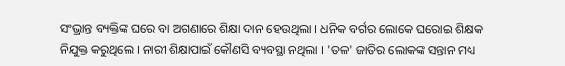ସଂଭ୍ରାନ୍ତ ବ୍ୟକ୍ତିଙ୍କ ଘରେ ବା ଅଗଣାରେ ଶିକ୍ଷା ଦାନ ହେଉଥିଲା । ଧନିକ ବର୍ଗର ଲୋକେ ଘରୋଇ ଶିକ୍ଷକ ନିଯୁକ୍ତ କରୁଥିଲେ । ନାରୀ ଶିକ୍ଷାପାଇଁ କୌଣସି ବ୍ୟବସ୍ଥା ନଥିଲା । 'ତଳ' ଜାତିର ଲୋକଙ୍କ ସନ୍ତାନ ମଧ୍ୟ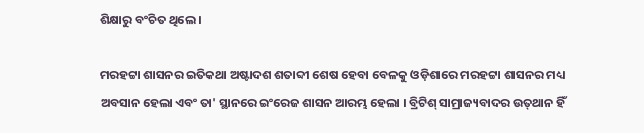ଶିକ୍ଷାରୁ ବଂଚିତ ଥିଲେ ।

ମରହଟ୍ଟା ଶାସନର ଇତିକଥା ଅଷ୍ଟାଦଶ ଶତାବ୍ଦୀ ଶେଷ ହେବା ବେଳକୁ ଓଡ଼ିଶାରେ ମରହଟ୍ଟା ଶାସନର ମଧ୍ୟ ଅବସାନ ହେଲା ଏବଂ ତା' ସ୍ଥାନରେ ଇଂରେଜ ଶାସନ ଆରମ୍ଭ ହେଲା । ବ୍ରିଟିଶ୍‍ ସାମ୍ରାଜ୍ୟବାଦର ଉତ୍‍ଥାନ ହିଁ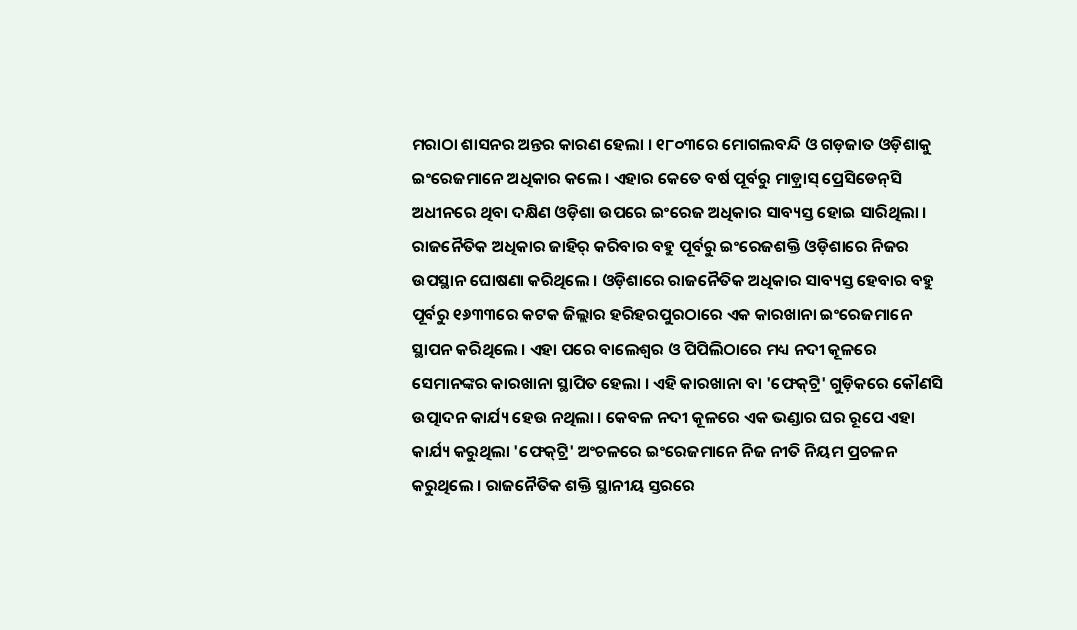ମରାଠା ଶାସନର ଅନ୍ତର କାରଣ ହେଲା । ୧୮୦୩ରେ ମୋଗଲବନ୍ଦି ଓ ଗଡ଼ଜାତ ଓଡ଼ିଶାକୁ ଇଂରେଜମାନେ ଅଧିକାର କଲେ । ଏହାର କେତେ ବର୍ଷ ପୂର୍ବରୁ ମାଡ଼୍ରାସ୍‍ ପ୍ରେସିଡେନ୍‍ସି ଅଧୀନରେ ଥିବା ଦକ୍ଷିଣ ଓଡ଼ିଶା ଉପରେ ଇଂରେଜ ଅଧିକାର ସାବ୍ୟସ୍ତ ହୋଇ ସାରିଥିଲା । ରାଜନୈତିକ ଅଧିକାର ଜାହିର୍‍ କରିବାର ବହୁ ପୂର୍ବରୁ ଇଂରେଜଶକ୍ତି ଓଡ଼ିଶାରେ ନିଜର ଉପସ୍ଥାନ ଘୋଷଣା କରିଥିଲେ । ଓଡ଼ିଶାରେ ରାଜନୈତିକ ଅଧିକାର ସାବ୍ୟସ୍ତ ହେବାର ବହୁ ପୂର୍ବରୁ ୧୬୩୩ରେ କଟକ ଜିଲ୍ଲାର ହରିହରପୁରଠାରେ ଏକ କାରଖାନା ଇଂରେଜମାନେ ସ୍ଥାପନ କରିଥିଲେ । ଏହା ପରେ ବାଲେଶ୍ୱର ଓ ପିପିଲିଠାରେ ମଧ୍ୟ ନଦୀ କୂଳରେ ସେମାନଙ୍କର କାରଖାନା ସ୍ଥାପିତ ହେଲା । ଏହି କାରଖାନା ବା 'ଫେକ୍‍ଟ୍ରି' ଗୁଡ଼ିକରେ କୌଣସି ଉତ୍ପାଦନ କାର୍ଯ୍ୟ ହେଉ ନଥିଲା । କେବଳ ନଦୀ କୂଳରେ ଏକ ଭଣ୍ଡାର ଘର ରୂପେ ଏହା କାର୍ଯ୍ୟ କରୁଥିଲା 'ଫେକ୍‍ଟ୍ରି' ଅଂଚଳରେ ଇଂରେଜମାନେ ନିଜ ନୀତି ନିୟମ ପ୍ରଚଳନ କରୁଥିଲେ । ରାଜନୈତିକ ଶକ୍ତି ସ୍ଥାନୀୟ ସ୍ତରରେ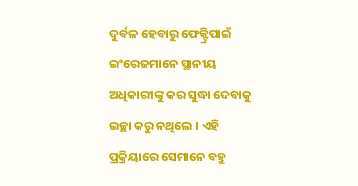ଦୁର୍ବଳ ହେବାରୁ ଫେକ୍ଟ୍ରିପାଇଁ ଇଂରେଜମାନେ ସ୍ଥାନୀୟ ଅଧିକାରୀଙ୍କୁ କର ସୁଦ୍ଧା ଦେବାକୁ ଇଚ୍ଛା କରୁ ନଥିଲେ । ଏହି ପ୍ରକ୍ରିୟାରେ ସେମାନେ ବହୁ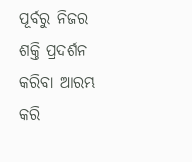ପୂର୍ବରୁ ନିଜର ଶକ୍ତି ପ୍ରଦର୍ଶନ କରିବା ଆରମ୍ଭ କରି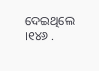ଦେଇଥିଲେ ।୧୪୬ .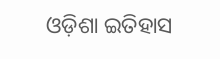ଓଡ଼ିଶା ଇତିହାସ